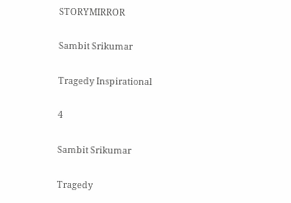STORYMIRROR

Sambit Srikumar

Tragedy Inspirational

4

Sambit Srikumar

Tragedy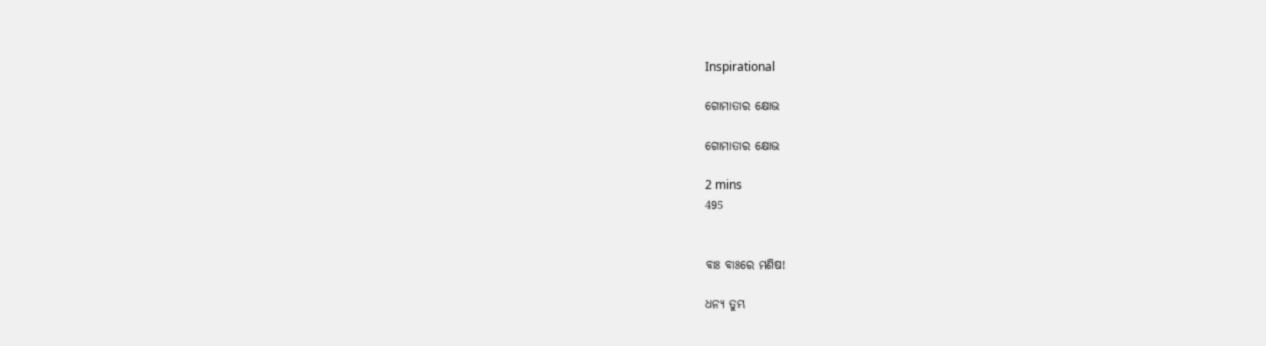Inspirational

ଗୋମାତାର କ୍ଷୋଭ

ଗୋମାତାର କ୍ଷୋଭ

2 mins
495


ବାଃ ବାଃରେ ମଣିଷ!

ଧନ୍ୟ ତୁମ୍ଭ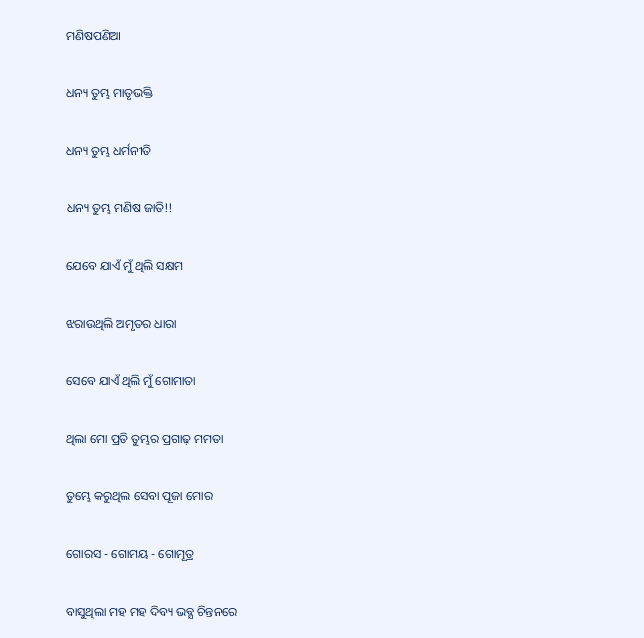ମଣିଷପଣିଆ

ଧନ୍ୟ ତୁମ୍ଭ ମାତୃଭକ୍ତି

ଧନ୍ୟ ତୁମ୍ଭ ଧର୍ମନୀତି

ଧନ୍ୟ ତୁମ୍ଭ ମଣିଷ ଜାତି!!

ଯେବେ ଯାଏଁ ମୁଁ ଥିଲି ସକ୍ଷମ

ଝରାଉଥିଲି ଅମୃତର ଧାରା

ସେବେ ଯାଏଁ ଥିଲି ମୁଁ ଗୋମାତା

ଥିଲା ମୋ ପ୍ରତି ତୁମ୍ଭର ପ୍ରଗାଢ଼ ମମତା

ତୁମ୍ଭେ କରୁଥିଲ ସେବା ପୂଜା ମୋର

ଗୋରସ - ଗୋମୟ - ଗୋମୂତ୍ର

ବାସୁଥିଲା ମହ ମହ ଦିବ୍ୟ ଭବ୍ଯ ଚିନ୍ତନରେ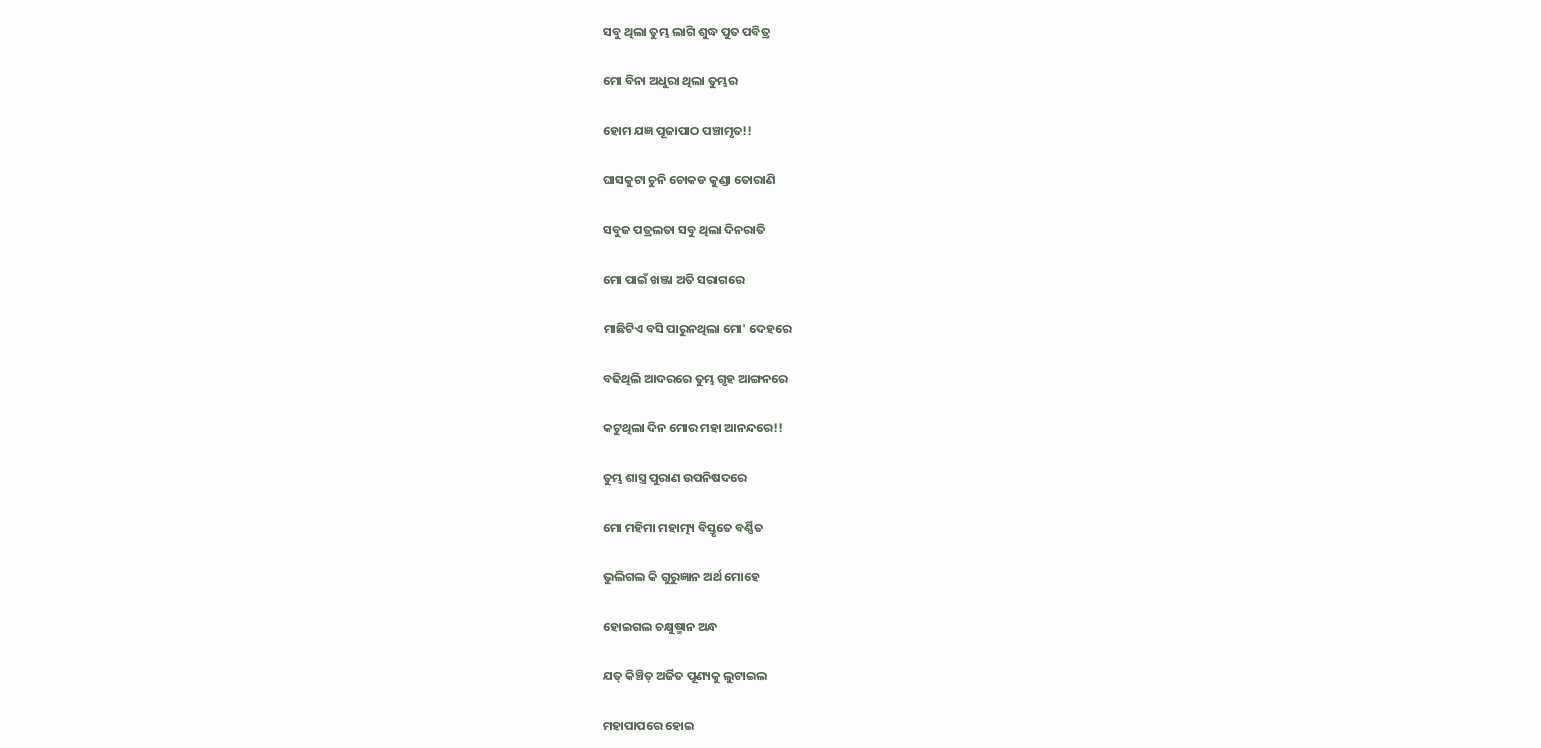ସବୁ ଥିଲା ତୁମ୍ଭ ଲାଗି ଶୁଦ୍ଧ ପୁତ ପବିତ୍ର

ମୋ ବିନା ଅଧୁରା ଥିଲା ତୁମ୍ଭର

ହୋମ ଯଜ୍ଞ ପୂଜାପାଠ ପଞ୍ଚାମୃତ!!

ଘାସକୁଟା ଚୁନି ଚୋକଡ କୁଣ୍ଡା ତୋରାଣି

ସବୁଜ ପତ୍ରଲତା ସବୁ ଥିଲା ଦିନରାତି

ମୋ ପାଇଁ ଖଞ୍ଜା ଅତି ସରାଗରେ

ମାଛିଟିଏ ବସି ପାରୁନଥିଲା ମୋ' ଦେହରେ

ବଢିଥିଲି ଆଦରରେ ତୁମ୍ଭ ଗୃହ ଆଙ୍ଗନରେ

କଟୁଥିଲା ଦିନ ମୋର ମହା ଆନନ୍ଦରେ!!

ତୁମ୍ଭ ଶାସ୍ତ୍ର ପୁରାଣ ଉପନିଷଦରେ

ମୋ ମହିମା ମହାତ୍ମ୍ୟ ବିସ୍ତୃତେ ବର୍ଣ୍ଣିତ

ଭୁଲିଗଲ କି ଗୁରୁଜ୍ଞାନ ଅର୍ଥ ମୋହେ

ହୋଇଗଲ ଚକ୍ଷୁଷ୍ମାନ ଅନ୍ଧ

ଯତ୍ କିଞ୍ଚିତ୍ ଅର୍ଜିତ ପୂଣ୍ୟକୁ ଲୁଟାଇଲ

ମହାପାପରେ ହୋଇ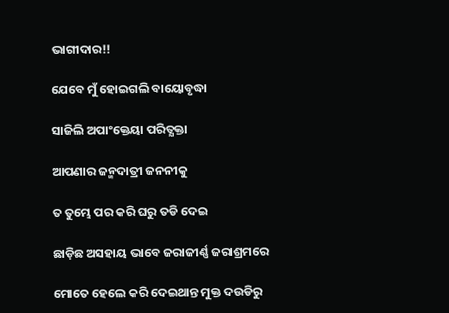ଭାଗୀଦାର!!

ଯେବେ ମୁଁ ହୋଇଗଲି ବାୟୋବୃଦ୍ଧା

ସାଜିଲି ଅପାଂକ୍ତେୟା ପରିତ୍ଯକ୍ତା

ଆପଣାର ଜନ୍ମଦାତ୍ରୀ ଜନନୀକୁ

ତ ତୁମ୍ଭେ ପର କରି ଘରୁ ତଡି ଦେଇ

ଛାଡ଼ିଛ ଅସହାୟ ଭାବେ ଜରାଜୀର୍ଣ୍ଣ ଜରାଶ୍ରମରେ

ମୋତେ ହେଲେ କରି ଦେଇଥାନ୍ତ ମୁକ୍ତ ଦଉଡିରୁ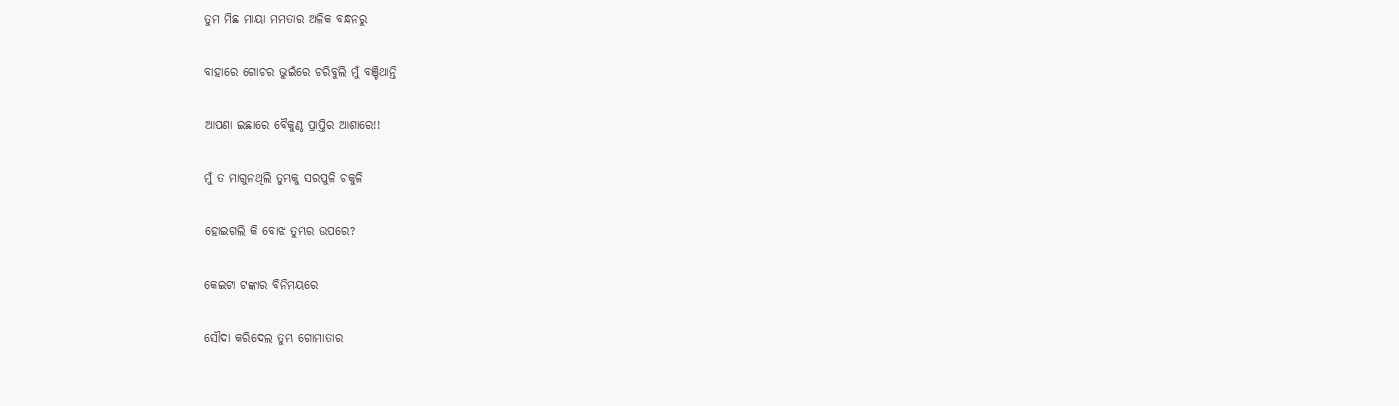ତୁମ ମିଛ ମାୟା ମମତାର ଅଳିକ ବନ୍ଧନରୁ

ବାହାରେ ଗୋଚର ଭୁଇଁରେ ଚରିବୁଲି ମୁଁ ବଞ୍ଚିଥାନ୍ତି

ଆପଣା ଇଛାରେ ବୈକୁଣ୍ଠ ପ୍ରାପ୍ତିର ଆଶାରେ!!

ମୁଁ ତ ମାଗୁନଥିଲି ତୁମ୍ଭକୁ ସରପୁଳି ଚକୁଳି

ହୋଇଗଲି କି ବୋଝ ତୁମ୍ଭର ଉପରେ?

କେଇଟା ଟଙ୍କାର ବିନିମୟରେ

ସୌଦା କରିଦେଲ ତୁମ୍ଭ ଗୋମାତାର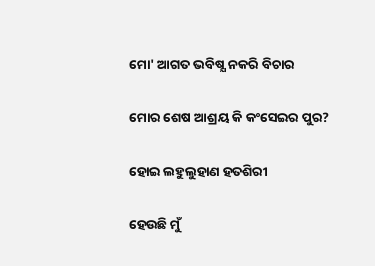ମୋ' ଆଗତ ଭବିଷ୍ଯ ନକରି ବିଚାର

ମୋର ଶେଷ ଆଶ୍ରୟ କି କଂସେଇର ପୁର?

ହୋଇ ଲହୁଲୁହାଣ ହତଶିରୀ

ହେଉଛି ମୁଁ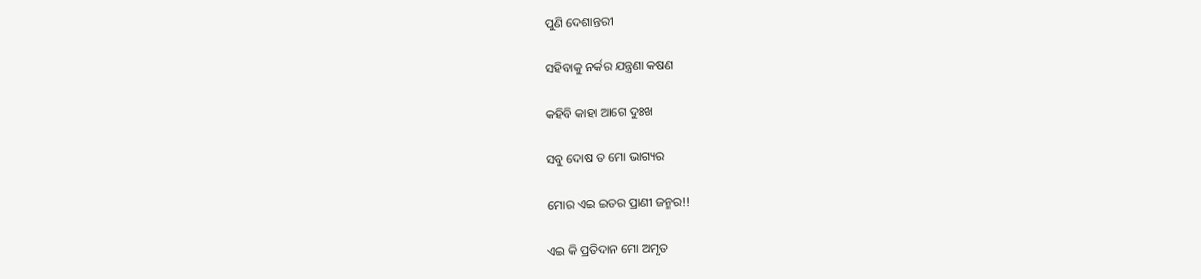ପୁଣି ଦେଶାନ୍ତରୀ

ସହିବାକୁ ନର୍କର ଯନ୍ତ୍ରଣା କଷଣ

କହିବି କାହା ଆଗେ ଦୁଃଖ

ସବୁ ଦୋଷ ତ ମୋ ଭାଗ୍ୟର

ମୋର ଏଇ ଇତର ପ୍ରାଣୀ ଜନ୍ମର!!

ଏଇ କି ପ୍ରତିଦାନ ମୋ ଅମୃତ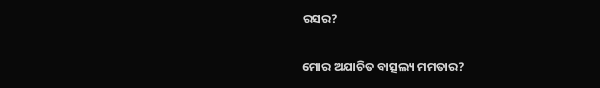ରସର?

ମୋର ଅଯାଚିତ ବାତ୍ସଲ୍ୟ ମମତାର?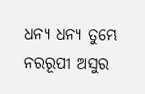ଧନ୍ୟ ଧନ୍ୟ ତୁମ୍ଭେ ନରରୂପୀ ଅସୁର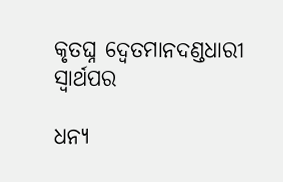କୃତଘ୍ନ ଦ୍ବେତମାନଦଣ୍ଡଧାରୀ ସ୍ବାର୍ଥପର

ଧନ୍ୟ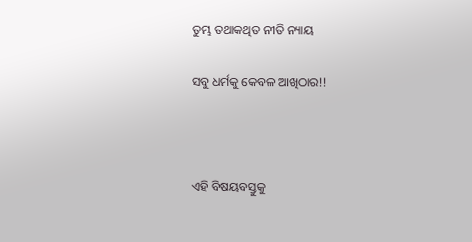ତୁମ୍ଭ ତଥାକଥିତ ନୀତି ନ୍ୟାୟ

ସବୁ ଧର୍ମକୁ କେବଳ ଆଖିଠାର!!



ଏହି ବିଷୟବସ୍ତୁକୁ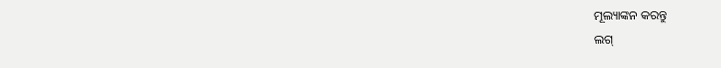ମୂଲ୍ୟାଙ୍କନ କରନ୍ତୁ
ଲଗ୍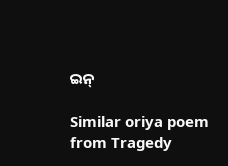ଇନ୍

Similar oriya poem from Tragedy